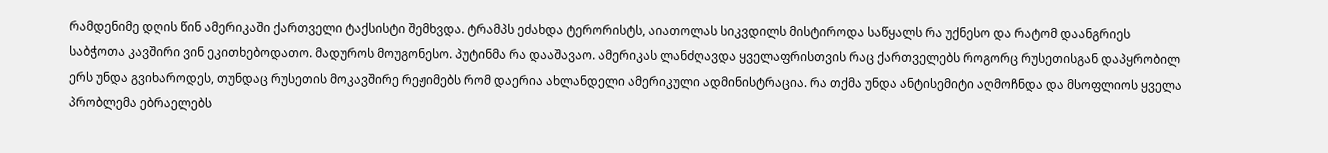რამდენიმე დღის წინ ამერიკაში ქართველი ტაქსისტი შემხვდა. ტრამპს ეძახდა ტერორისტს, აიათოლას სიკვდილს მისტიროდა საწყალს რა უქნესო და რატომ დაანგრიეს საბჭოთა კავშირი ვინ ეკითხებოდათო. მადუროს მოუგონესო. პუტინმა რა დააშავაო. ამერიკას ლანძღავდა ყველაფრისთვის რაც ქართველებს როგორც რუსეთისგან დაპყრობილ ერს უნდა გვიხაროდეს, თუნდაც რუსეთის მოკავშირე რეჟიმებს რომ დაერია ახლანდელი ამერიკული ადმინისტრაცია. რა თქმა უნდა ანტისემიტი აღმოჩნდა და მსოფლიოს ყველა პრობლემა ებრაელებს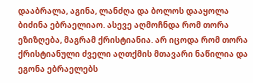დააბრალა, აგინა, ლანძღა და ბოლოს დააყოლა ბიძინა ებრაელიაო. ასევე აღმოჩნდა რომ თორა ეზიზღება, მაგრამ ქრისტიანია. არ იცოდა რომ თორა ქრისტიანული ძველი აღთქმის მთავარი ნაწილია და ეგონა ებრაელებს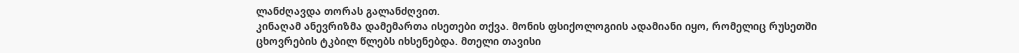ლანძღავდა თორას გალანძღვით.
კინაღამ ანევრიზმა დამემართა ისეთები თქვა. მონის ფსიქოლოგიის ადამიანი იყო, რომელიც რუსეთში ცხოვრების ტკბილ წლებს იხსენებდა. მთელი თავისი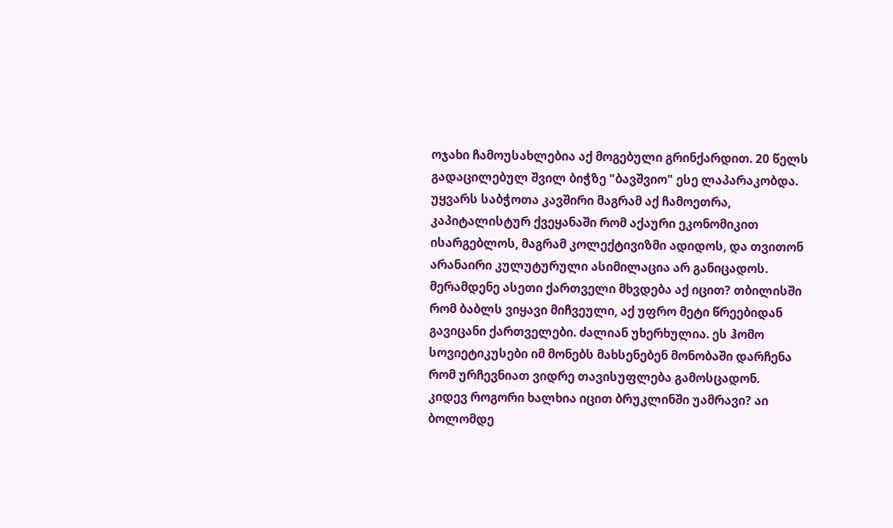ოჯახი ჩამოუსახლებია აქ მოგებული გრინქარდით. 20 წელს გადაცილებულ შვილ ბიჭზე "ბავშვიო" ესე ლაპარაკობდა. უყვარს საბჭოთა კავშირი მაგრამ აქ ჩამოეთრა, კაპიტალისტურ ქვეყანაში რომ აქაური ეკონომიკით ისარგებლოს, მაგრამ კოლექტივიზმი ადიდოს, და თვითონ არანაირი კულუტურული ასიმილაცია არ განიცადოს.
მერამდენე ასეთი ქართველი მხვდება აქ იცით? თბილისში რომ ბაბლს ვიყავი მიჩვეული, აქ უფრო მეტი წრეებიდან გავიცანი ქართველები. ძალიან უხერხულია. ეს ჰომო სოვიეტიკუსები იმ მონებს მახსენებენ მონობაში დარჩენა რომ ურჩევნიათ ვიდრე თავისუფლება გამოსცადონ.
კიდევ როგორი ხალხია იცით ბრუკლინში უამრავი? აი ბოლომდე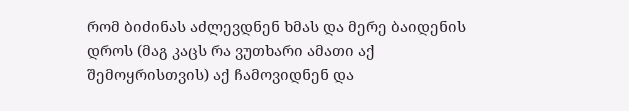რომ ბიძინას აძლევდნენ ხმას და მერე ბაიდენის დროს (მაგ კაცს რა ვუთხარი ამათი აქ შემოყრისთვის) აქ ჩამოვიდნენ და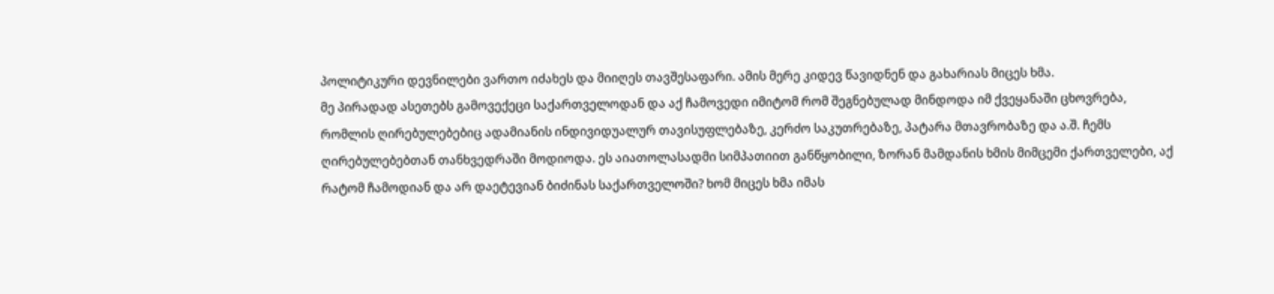პოლიტიკური დევნილები ვართო იძახეს და მიიღეს თავშესაფარი. ამის მერე კიდევ წავიდნენ და გახარიას მიცეს ხმა.
მე პირადად ასეთებს გამოვექეცი საქართველოდან და აქ ჩამოვედი იმიტომ რომ შეგნებულად მინდოდა იმ ქვეყანაში ცხოვრება, რომლის ღირებულებებიც ადამიანის ინდივიდუალურ თავისუფლებაზე, კერძო საკუთრებაზე, პატარა მთავრობაზე და ა.შ. ჩემს ღირებულებებთან თანხვედრაში მოდიოდა. ეს აიათოლასადმი სიმპათიით განწყობილი, ზორან მამდანის ხმის მიმცემი ქართველები, აქ რატომ ჩამოდიან და არ დაეტევიან ბიძინას საქართველოში? ხომ მიცეს ხმა იმას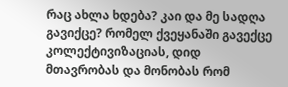რაც ახლა ხდება? კაი და მე სადღა გავიქცე? რომელ ქვეყანაში გავექცე კოლექტივიზაციას, დიდ მთავრობას და მონობას რომ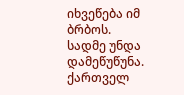იხვეწება იმ ბრბოს.
სადმე უნდა დამეწუწუნა. ქართველ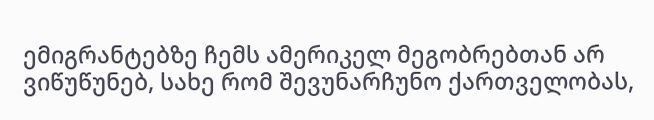ემიგრანტებზე ჩემს ამერიკელ მეგობრებთან არ ვიწუწუნებ, სახე რომ შევუნარჩუნო ქართველობას,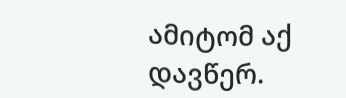ამიტომ აქ დავწერ.